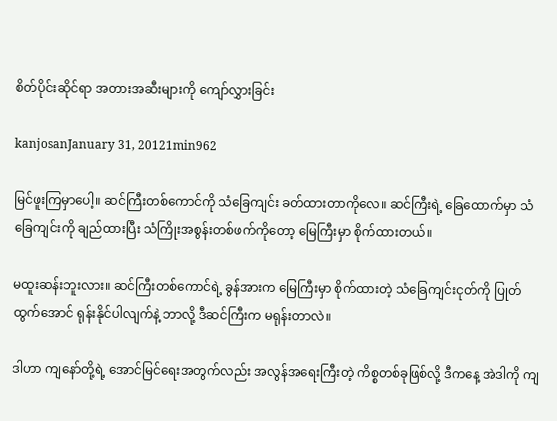စိတ်ပိုင်းဆိုင်ရာ အတားအဆီးများကို ကျော်လွှားခြင်း

kanjosanJanuary 31, 20121min962

မြင်ဖူးကြမှာပေါ့။ ဆင်ကြီးတစ်ကောင်ကို သံခြေကျင်း ခတ်ထားတာကိုလေ။ ဆင်ကြီးရဲ့ ခြေထောက်မှာ သံခြေကျင်းကို ချည်ထားပြီး သံကြိုးအစွန်းတစ်ဖက်ကိုတော့ မြေကြီးမှာ စိုက်ထားတယ်။

မထူးဆန်းဘူးလား။ ဆင်ကြီးတစ်ကောင်ရဲ့ ခွန်အားက မြေကြီးမှာ စိုက်ထားတဲ့ သံခြေကျင်းငုတ်ကို ပြုတ်ထွက်အောင် ရုန်းနိုင်ပါလျက်နဲ့ ဘာလို့ ဒီဆင်ကြီးက မရုန်းတာလဲ။

ဒါဟာ ကျနော်တို့ရဲ့ အောင်မြင်ရေးအတွက်လည်း အလွန်အရေးကြီးတဲ့ ကိစ္စတစ်ခုဖြစ်လို့ ဒီကနေ့ အဲဒါကို ကျ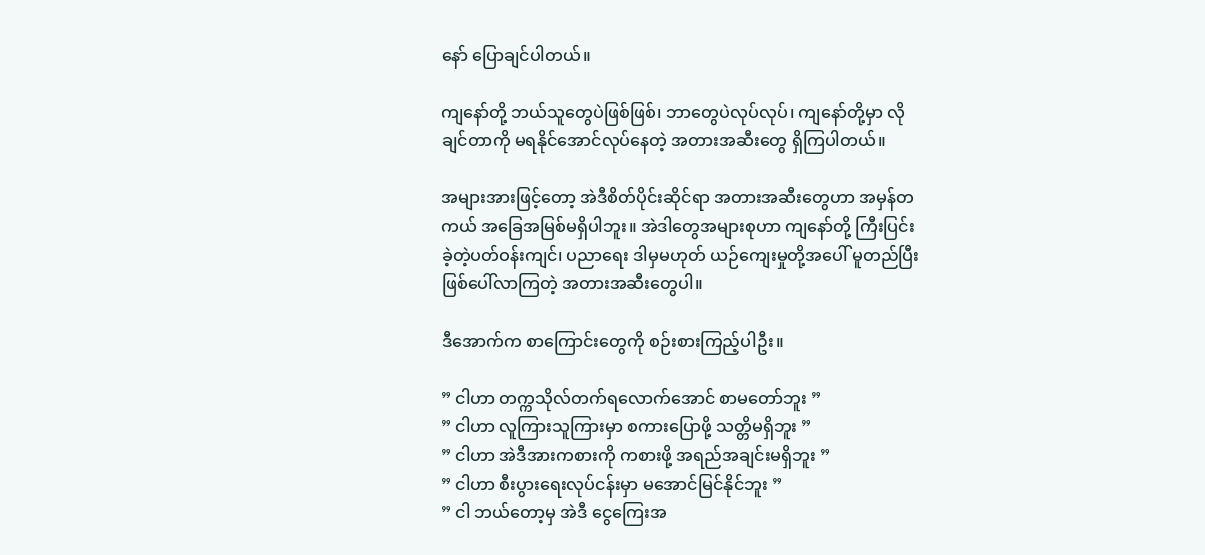နော် ပြောချင်ပါတယ်။

ကျနော်တို့ ဘယ်သူတွေပဲဖြစ်ဖြစ်၊ ဘာတွေပဲလုပ်လုပ်၊ ကျနော်တို့မှာ လိုချင်တာကို မရနိုင်အောင်လုပ်နေတဲ့ အတားအဆီးတွေ ရှိကြပါတယ်။

အများအားဖြင့်တော့ အဲဒီစိတ်ပိုင်းဆိုင်ရာ အတားအဆီးတွေဟာ အမှန်တကယ် အခြေအမြစ်မရှိပါဘူး။ အဲဒါတွေအများစုဟာ ကျနော်တို့ ကြီးပြင်းခဲ့တဲ့ပတ်ဝန်းကျင်၊ ပညာရေး ဒါမှမဟုတ် ယဉ်ကျေးမှုတို့အပေါ် မူတည်ပြီး ဖြစ်ပေါ်လာကြတဲ့ အတားအဆီးတွေပါ။

ဒီအောက်က စာကြောင်းတွေကို စဉ်းစားကြည့်ပါဦး။

” ငါဟာ တက္ကသိုလ်တက်ရလောက်အောင် စာမတော်ဘူး ”
” ငါဟာ လူကြားသူကြားမှာ စကားပြောဖို့ သတ္တိမရှိဘူး ”
” ငါဟာ အဲဒီအားကစားကို ကစားဖို့ အရည်အချင်းမရှိဘူး ”
” ငါဟာ စီးပွားရေးလုပ်ငန်းမှာ မအောင်မြင်နိုင်ဘူး ”
” ငါ ဘယ်တော့မှ အဲဒီ ငွေကြေးအ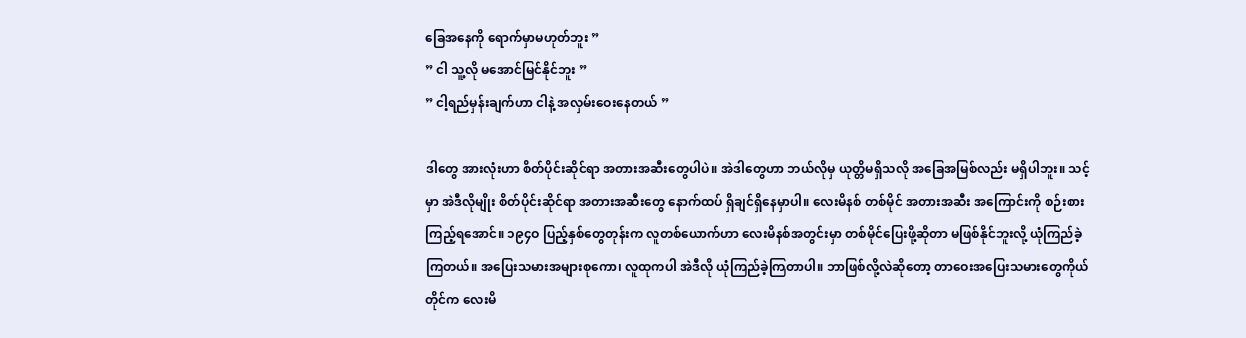ခြေအနေကို ရောက်မှာမဟုတ်ဘူး ”
” ငါ သူ့လို မအောင်မြင်နိုင်ဘူး ”
” ငါ့ရည်မှန်းချက်ဟာ ငါနဲ့ အလှမ်းဝေးနေတယ် ”

ဒါတွေ အားလုံးဟာ စိတ်ပိုင်းဆိုင်ရာ အတားအဆီးတွေပါပဲ။ အဲဒါတွေဟာ ဘယ်လိုမှ ယုတ္တိမရှိသလို အခြေအမြစ်လည်း မရှိပါဘူး။ သင့်မှာ အဲဒီလိုမျိုး စိတ်ပိုင်းဆိုင်ရာ အတားအဆီးတွေ နောက်ထပ် ရှိချင်ရှိနေမှာပါ။ လေးမိနစ် တစ်မိုင် အတားအဆီး အကြောင်းကို စဉ်းစားကြည့်ရအောင်။ ၁၉၄ဝ ပြည့်နှစ်တွေတုန်းက လူတစ်ယောက်ဟာ လေးမိနစ်အတွင်းမှာ တစ်မိုင်ပြေးဖို့ဆိုတာ မဖြစ်နိုင်ဘူးလို့ ယုံကြည်ခဲ့ကြတယ်။ အပြေးသမားအများစုကော၊ လူထုကပါ အဲဒီလို ယုံကြည်ခဲ့ကြတာပါ။ ဘာဖြစ်လို့လဲဆိုတော့ တာဝေးအပြေးသမားတွေကိုယ်တိုင်က လေးမိ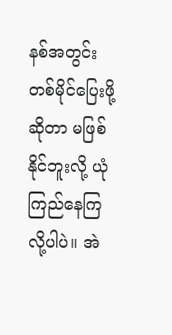နစ်အတွင်း တစ်မိုင်ပြေးဖို့ဆိုတာ မဖြစ်နိုင်ဘူးလို့ ယုံကြည်နေကြလို့ပါပဲ။ အဲ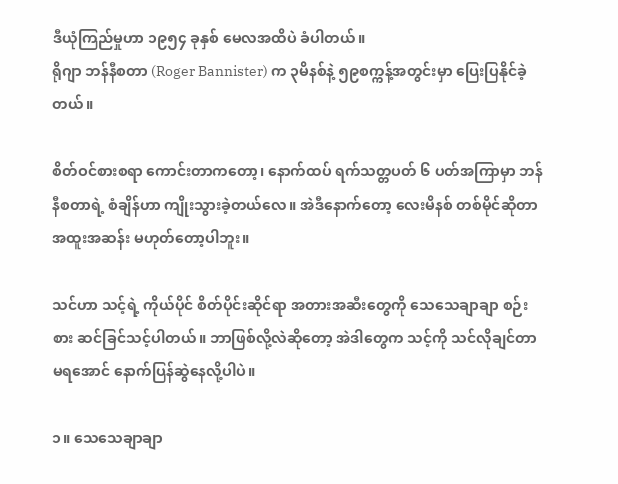ဒီယုံကြည်မှုဟာ ၁၉၅၄ ခုနှစ် မေလအထိပဲ ခံပါတယ်။
ရိုဂျာ ဘန်နီစတာ (Roger Bannister) က ၃မိနစ်နဲ့ ၅၉စက္ကန့်အတွင်းမှာ ပြေးပြနိုင်ခဲ့တယ်။

စိတ်ဝင်စားစရာ ကောင်းတာကတော့၊ နောက်ထပ် ရက်သတ္တပတ် ၆ ပတ်အကြာမှာ ဘန်နီစတာရဲ့ စံချိန်ဟာ ကျိုးသွားခဲ့တယ်လေ။ အဲဒီနောက်တော့ လေးမိနစ် တစ်မိုင်ဆိုတာ အထူးအဆန်း မဟုတ်တော့ပါဘူး။

သင်ဟာ သင့်ရဲ့ ကိုယ်ပိုင် စိတ်ပိုင်းဆိုင်ရာ အတားအဆီးတွေကို သေသေချာချာ စဉ်းစား ဆင်ခြင်သင့်ပါတယ်။ ဘာဖြစ်လို့လဲဆိုတော့ အဲဒါတွေက သင့်ကို သင်လိုချင်တာမရအောင် နောက်ပြန်ဆွဲနေလို့ပါပဲ။

၁။ သေသေချာချာ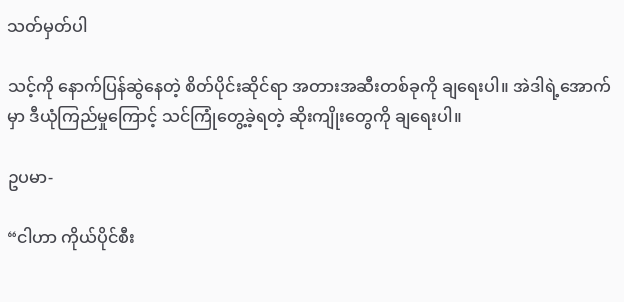သတ်မှတ်ပါ

သင့်ကို နောက်ပြန်ဆွဲနေတဲ့ စိတ်ပိုင်းဆိုင်ရာ အတားအဆီးတစ်ခုကို ချရေးပါ။ အဲဒါရဲ့အောက်မှာ ဒီယုံကြည်မှုကြောင့် သင်ကြုံတွေ့ခဲ့ရတဲ့ ဆိုးကျိုးတွေကို ချရေးပါ။

ဥပမာ-

“ငါဟာ ကိုယ်ပိုင်စီး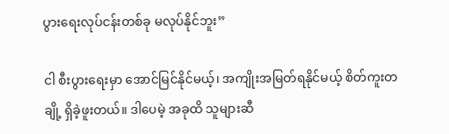ပွားရေးလုပ်ငန်းတစ်ခု မလုပ်နိုင်ဘူး”

ငါ စီးပွားရေးမှာ အောင်မြင်နိုင်မယ့်၊ အကျိုးအမြတ်ရနိုင်မယ့် စိတ်ကူးတချို့ ရှိခဲ့ဖူးတယ်။ ဒါပေမဲ့ အခုထိ သူများဆီ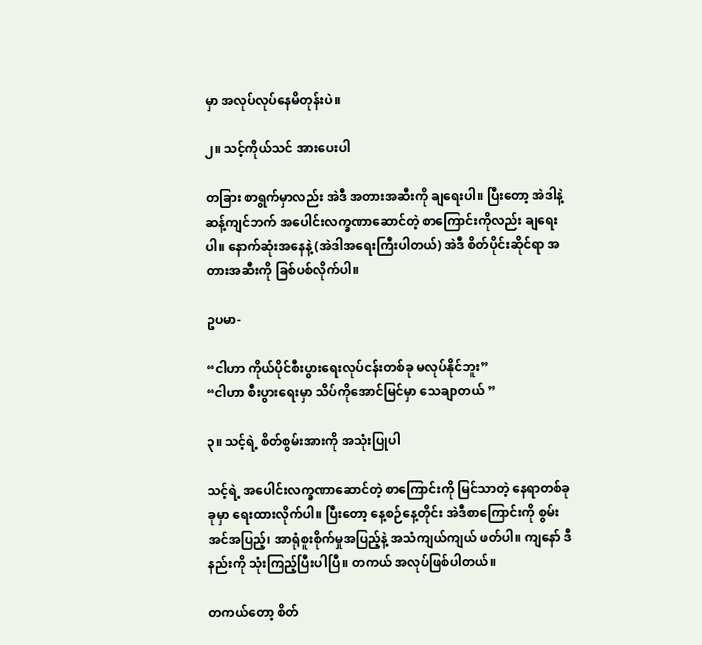မှာ အလုပ်လုပ်နေမိတုန်းပဲ။

၂။ သင့်ကိုယ်သင် အားပေးပါ

တခြား စာရွက်မှာလည်း အဲဒီ အတားအဆီးကို ချရေးပါ။ ပြီးတော့ အဲဒါနဲ့ ဆန့်ကျင်ဘက် အပေါင်းလက္ခဏာဆောင်တဲ့ စာကြောင်းကိုလည်း ချရေးပါ။ နောက်ဆုံးအနေနဲ့ (အဲဒါအရေးကြီးပါတယ်) အဲဒီ စိတ်ပိုင်းဆိုင်ရာ အတားအဆီးကို ခြစ်ပစ်လိုက်ပါ။

ဥပမာ-

“ငါဟာ ကိုယ်ပိုင်စီးပွားရေးလုပ်ငန်းတစ်ခု မလုပ်နိုင်ဘူး”
“ငါဟာ စီးပွားရေးမှာ သိပ်ကိုအောင်မြင်မှာ သေချာတယ် ”

၃။ သင့်ရဲ့ စိတ်စွမ်းအားကို အသုံးပြုပါ

သင့်ရဲ့ အပေါင်းလက္ခဏာဆောင်တဲ့ စာကြောင်းကို မြင်သာတဲ့ နေရာတစ်ခုခုမှာ ရေးထားလိုက်ပါ။ ပြီးတော့ နေ့စဉ်နေ့တိုင်း အဲဒီစာကြောင်းကို စွမ်းအင်အပြည့်၊ အာရုံစူးစိုက်မှုအပြည့်နဲ့ အသံကျယ်ကျယ် ဖတ်ပါ။ ကျနော် ဒီနည်းကို သုံးကြည့်ပြီးပါပြီ။ တကယ် အလုပ်ဖြစ်ပါတယ်။

တကယ်တော့ စိတ်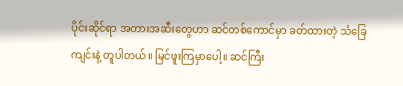ပိုင်းဆိုင်ရာ အတားအဆီးတွေဟာ ဆင်တစ်ကောင်မှာ ခတ်ထားတဲ့ သံခြေကျင်းနဲ့ တူပါတယ်။ မြင်ဖူးကြမှာပေါ့။ ဆင်ကြီး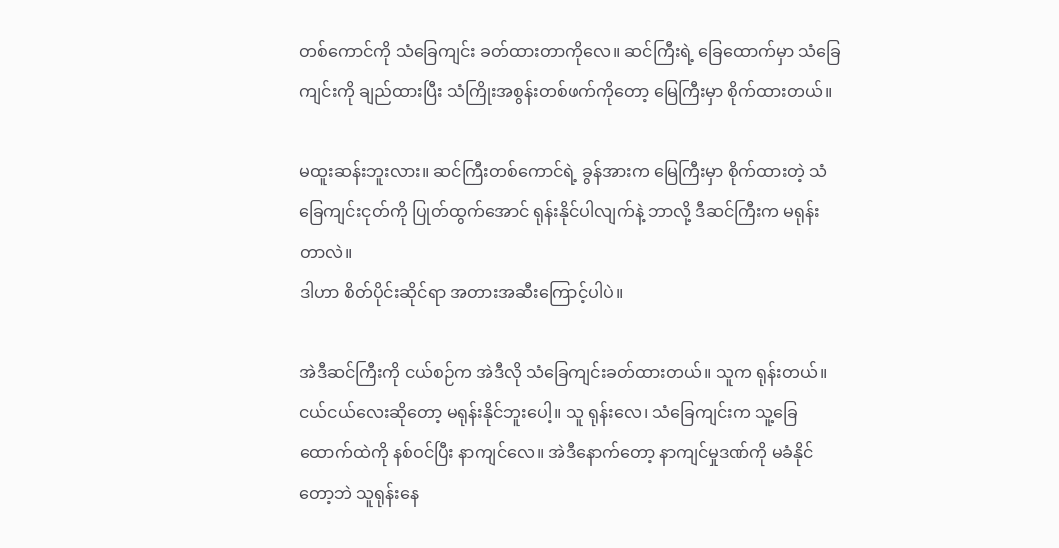တစ်ကောင်ကို သံခြေကျင်း ခတ်ထားတာကိုလေ။ ဆင်ကြီးရဲ့ ခြေထောက်မှာ သံခြေကျင်းကို ချည်ထားပြီး သံကြိုးအစွန်းတစ်ဖက်ကိုတော့ မြေကြီးမှာ စိုက်ထားတယ်။

မထူးဆန်းဘူးလား။ ဆင်ကြီးတစ်ကောင်ရဲ့ ခွန်အားက မြေကြီးမှာ စိုက်ထားတဲ့ သံခြေကျင်းငုတ်ကို ပြုတ်ထွက်အောင် ရုန်းနိုင်ပါလျက်နဲ့ ဘာလို့ ဒီဆင်ကြီးက မရုန်းတာလဲ။
ဒါဟာ စိတ်ပိုင်းဆိုင်ရာ အတားအဆီးကြောင့်ပါပဲ။

အဲဒီဆင်ကြီးကို ငယ်စဉ်က အဲဒီလို သံခြေကျင်းခတ်ထားတယ်။ သူက ရုန်းတယ်။ ငယ်ငယ်လေးဆိုတော့ မရုန်းနိုင်ဘူးပေါ့။ သူ ရုန်းလေ၊ သံခြေကျင်းက သူ့ခြေထောက်ထဲကို နစ်ဝင်ပြီး နာကျင်လေ။ အဲဒီနောက်တော့ နာကျင်မှုဒဏ်ကို မခံနိုင်တော့ဘဲ သူရုန်းနေ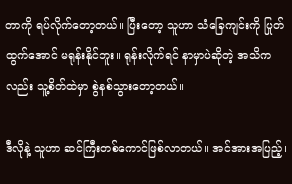တာကို ရပ်လိုက်တော့တယ်။ ပြီးတော့ သူဟာ သံခြေကျင်းကို ပြုတ်ထွက်အောင် မရုန်းနိုင်ဘူး။ ရုန်းလိုက်ရင် နာမှာပဲဆိုတဲ့ အသိကလည်း သူ့စိတ်ထဲမှာ စွဲနစ်သွားတော့တယ်။

ဒီလိုနဲ့ သူဟာ ဆင်ကြီးတစ်ကောင်ဖြစ်လာတယ်။ အင်အားအပြည့်၊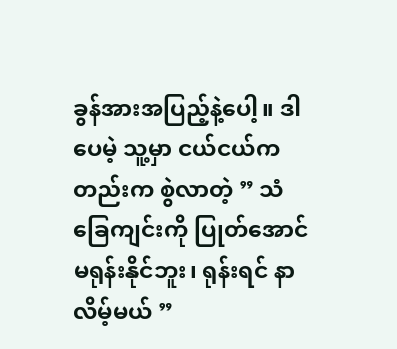ခွန်အားအပြည့်နဲ့ပေါ့။ ဒါပေမဲ့ သူ့မှာ ငယ်ငယ်ကတည်းက စွဲလာတဲ့ ” သံခြေကျင်းကို ပြုတ်အောင် မရုန်းနိုင်ဘူး၊ ရုန်းရင် နာလိမ့်မယ် ”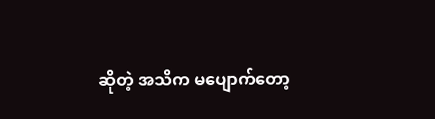ဆိုတဲ့ အသိက မပျောက်တော့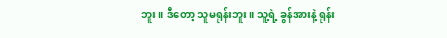ဘူး။ ဒီတော့ သူမရုန်းဘူး။ သူ့ရဲ့ ခွန်အားနဲ့ ရုန်း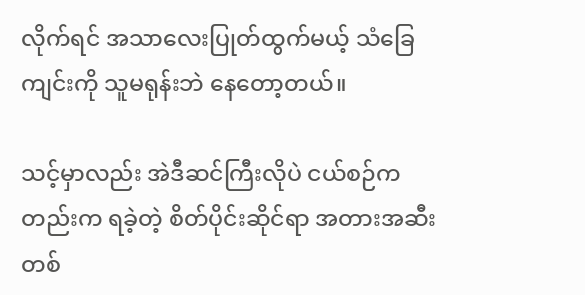လိုက်ရင် အသာလေးပြုတ်ထွက်မယ့် သံခြေကျင်းကို သူမရုန်းဘဲ နေတော့တယ်။

သင့်မှာလည်း အဲဒီဆင်ကြီးလိုပဲ ငယ်စဉ်ကတည်းက ရခဲ့တဲ့ စိတ်ပိုင်းဆိုင်ရာ အတားအဆီးတစ်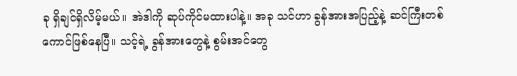ခု ရှိချင်ရှိလိမ့်မယ်။ အဲဒါကို ဆုပ်ကိုင်မထားပါနဲ့။ အခု သင်ဟာ ခွန်အားအပြည့်နဲ့ ဆင်ကြီးတစ်ကောင်ဖြစ်နေပြီ။ သင့်ရဲ့ ခွန်အားတွေနဲ့ စွမ်းအင်တွေ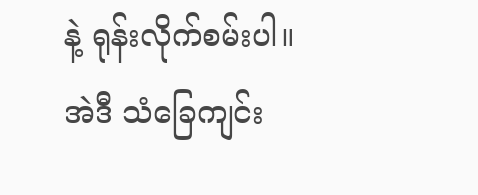နဲ့ ရုန်းလိုက်စမ်းပါ။ အဲဒီ သံခြေကျင်း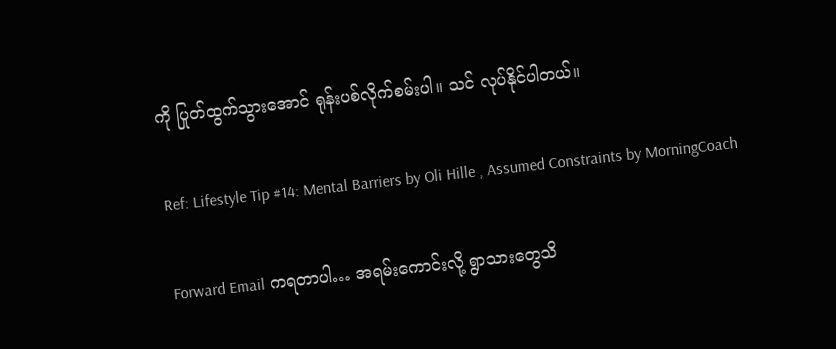ကို ပြုတ်ထွက်သွားအောင် ရုန်းပစ်လိုက်စမ်းပါ။ သင် လုပ်နိုင်ပါတယ်။

Ref: Lifestyle Tip #14: Mental Barriers by Oli Hille , Assumed Constraints by MorningCoach

Forward Email ကရတာပါ… အရမ်းကောင်းလို့ ရွာသားတွေသိ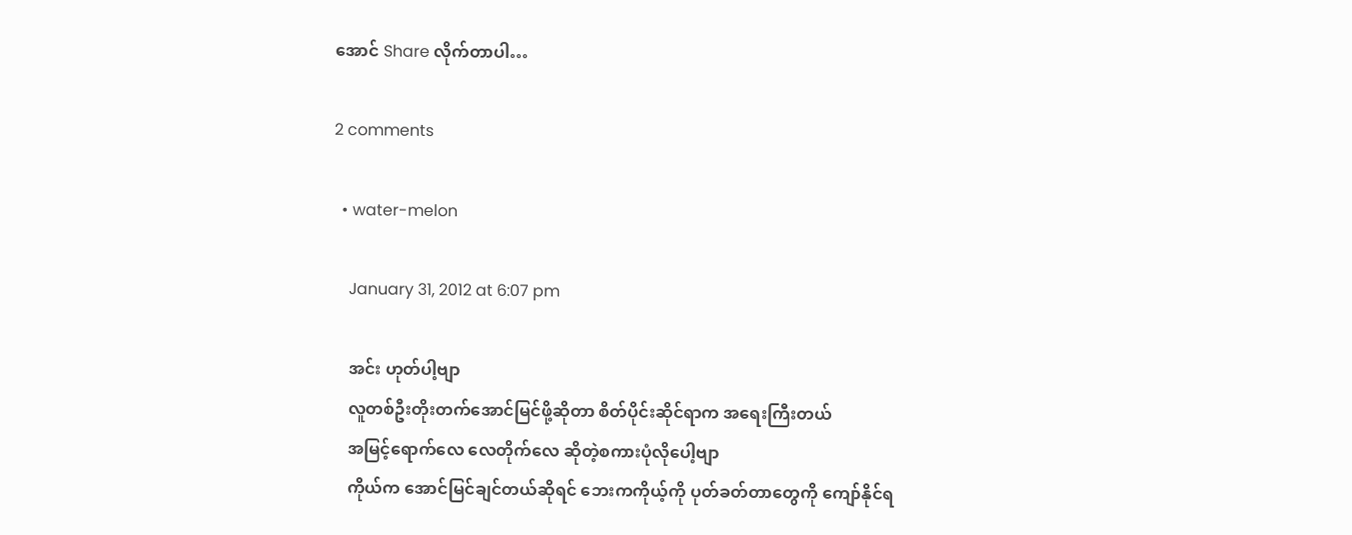အောင် Share လိုက်တာပါ…

2 comments

  • water-melon

    January 31, 2012 at 6:07 pm

    အင်း ဟုတ်ပါ့ဗျာ
    လူတစ်ဦးတိုးတက်အောင်မြင်ဖို့ဆိုတာ စိတ်ပိုင်းဆိုင်ရာက အရေးကြီးတယ်
    အမြင့်ရောက်လေ လေတိုက်လေ ဆိုတဲ့စကားပုံလိုပေါ့ဗျာ
    ကိုယ်က အောင်မြင်ချင်တယ်ဆိုရင် ဘေးကကိုယ့်ကို ပုတ်ခတ်တာတွေကို ကျော်နိုင်ရ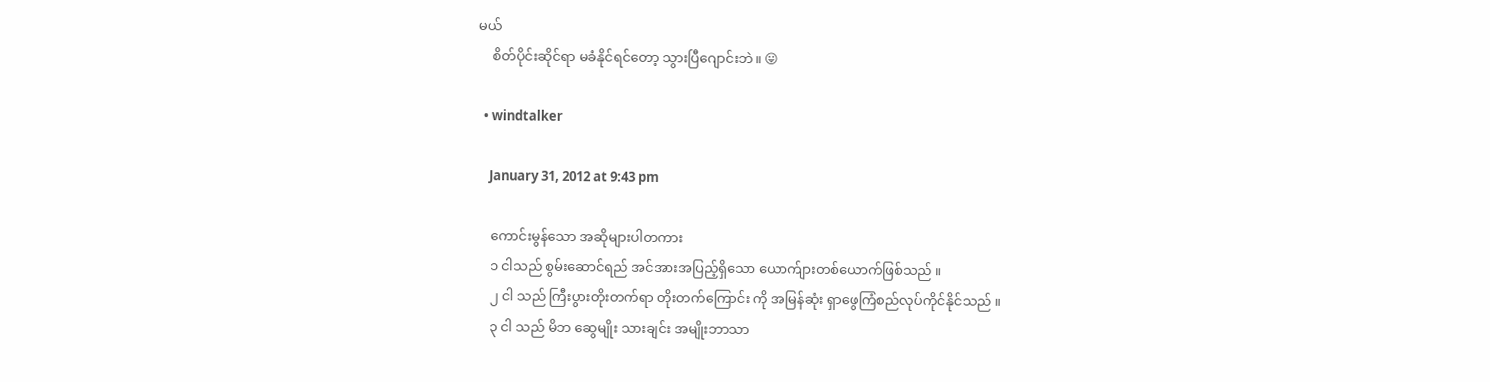မယ်
    စိတ်ပိုင်းဆိုင်ရာ မခံနိုင်ရင်တော့ သွားပြီဂျောင်းဘဲ။ 😛

  • windtalker

    January 31, 2012 at 9:43 pm

    ကောင်းမွန်သော အဆိုများပါတကား
    ၁ ငါသည် စွမ်းဆောင်ရည် အင်အားအပြည့်ရှိသော ယောက်ျားတစ်ယောက်ဖြစ်သည် ။
    ၂ ငါ သည် ကြီးပွားတိုးတက်ရာ တိုးတက်ကြောင်း ကို အမြန်ဆုံး ရှာဖွေကြံစည်လုပ်ကိုင်နိုင်သည် ။
    ၃ ငါ သည် မိဘ ဆွေမျိုး သားချင်း အမျိုးဘာသာ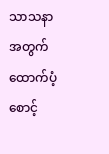သာသနာ အတွက် ထောက်ပံ့စောင့်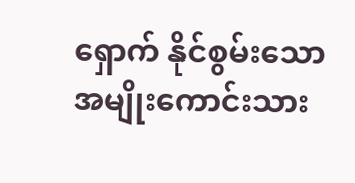ရှောက် နိုင်စွမ်းသော အမျိုးကောင်းသား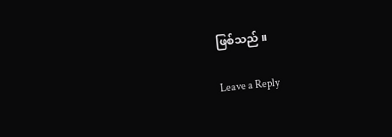ဖြစ်သည် ။

Leave a Reply